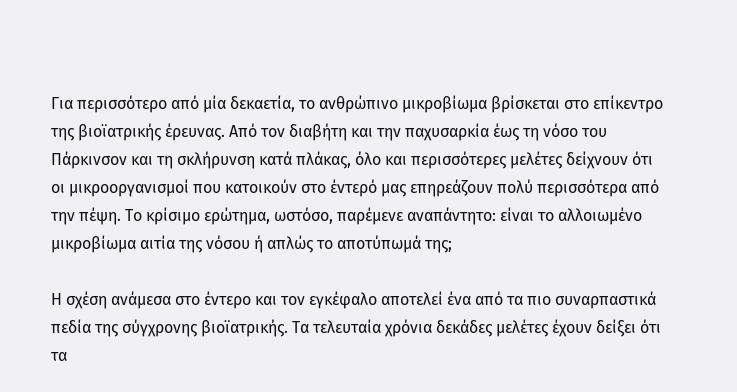Για περισσότερο από μία δεκαετία, το ανθρώπινο μικροβίωμα βρίσκεται στο επίκεντρο της βιοϊατρικής έρευνας. Από τον διαβήτη και την παχυσαρκία έως τη νόσο του Πάρκινσον και τη σκλήρυνση κατά πλάκας, όλο και περισσότερες μελέτες δείχνουν ότι οι μικροοργανισμοί που κατοικούν στο έντερό μας επηρεάζουν πολύ περισσότερα από την πέψη. Το κρίσιμο ερώτημα, ωστόσο, παρέμενε αναπάντητο: είναι το αλλοιωμένο μικροβίωμα αιτία της νόσου ή απλώς το αποτύπωμά της;

Η σχέση ανάμεσα στο έντερο και τον εγκέφαλο αποτελεί ένα από τα πιο συναρπαστικά πεδία της σύγχρονης βιοϊατρικής. Τα τελευταία χρόνια δεκάδες μελέτες έχουν δείξει ότι τα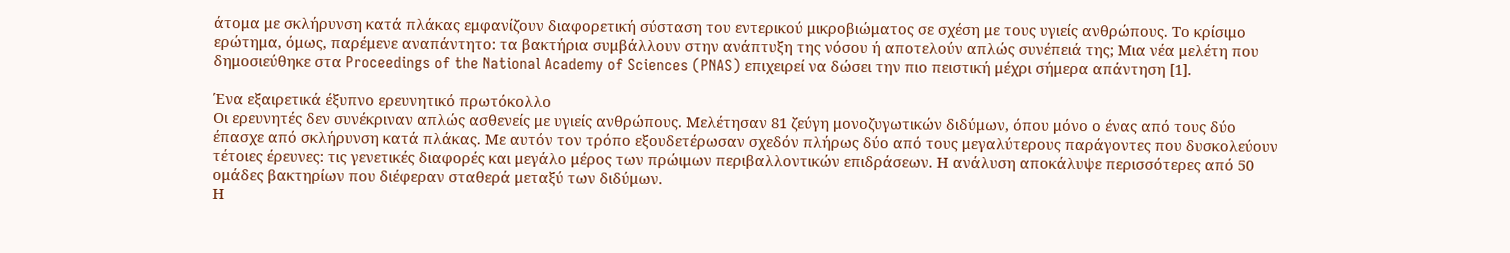άτομα με σκλήρυνση κατά πλάκας εμφανίζουν διαφορετική σύσταση του εντερικού μικροβιώματος σε σχέση με τους υγιείς ανθρώπους. Το κρίσιμο ερώτημα, όμως, παρέμενε αναπάντητο: τα βακτήρια συμβάλλουν στην ανάπτυξη της νόσου ή αποτελούν απλώς συνέπειά της; Μια νέα μελέτη που δημοσιεύθηκε στα Proceedings of the National Academy of Sciences (PNAS) επιχειρεί να δώσει την πιο πειστική μέχρι σήμερα απάντηση [1].

Ένα εξαιρετικά έξυπνο ερευνητικό πρωτόκολλο
Οι ερευνητές δεν συνέκριναν απλώς ασθενείς με υγιείς ανθρώπους. Μελέτησαν 81 ζεύγη μονοζυγωτικών διδύμων, όπου μόνο ο ένας από τους δύο έπασχε από σκλήρυνση κατά πλάκας. Με αυτόν τον τρόπο εξουδετέρωσαν σχεδόν πλήρως δύο από τους μεγαλύτερους παράγοντες που δυσκολεύουν τέτοιες έρευνες: τις γενετικές διαφορές και μεγάλο μέρος των πρώιμων περιβαλλοντικών επιδράσεων. Η ανάλυση αποκάλυψε περισσότερες από 50 ομάδες βακτηρίων που διέφεραν σταθερά μεταξύ των διδύμων.
Η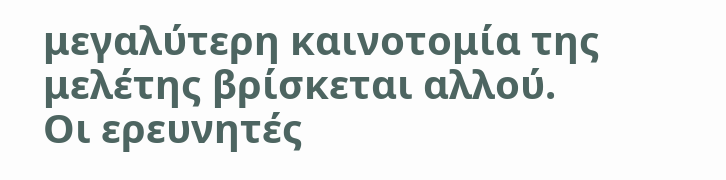μεγαλύτερη καινοτομία της μελέτης βρίσκεται αλλού. Οι ερευνητές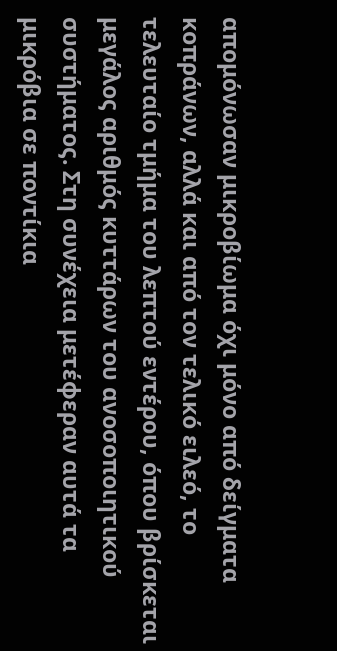απομόνωσαν μικροβίωμα όχι μόνο από δείγματα κοπράνων, αλλά και από τον τελικό ειλεό, το τελευταίο τμήμα του λεπτού εντέρου, όπου βρίσκεται μεγάλος αριθμός κυττάρων του ανοσοποιητικού συστήματος. Στη συνέχεια μετέφεραν αυτά τα μικρόβια σε ποντίκια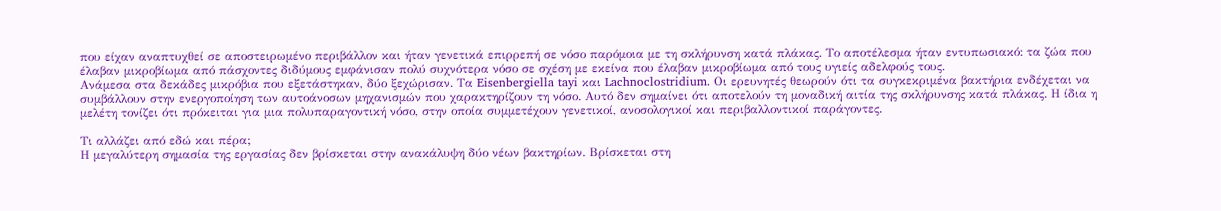που είχαν αναπτυχθεί σε αποστειρωμένο περιβάλλον και ήταν γενετικά επιρρεπή σε νόσο παρόμοια με τη σκλήρυνση κατά πλάκας. Το αποτέλεσμα ήταν εντυπωσιακό: τα ζώα που έλαβαν μικροβίωμα από πάσχοντες διδύμους εμφάνισαν πολύ συχνότερα νόσο σε σχέση με εκείνα που έλαβαν μικροβίωμα από τους υγιείς αδελφούς τους.
Ανάμεσα στα δεκάδες μικρόβια που εξετάστηκαν, δύο ξεχώρισαν. Τα Eisenbergiella tayi και Lachnoclostridium. Οι ερευνητές θεωρούν ότι τα συγκεκριμένα βακτήρια ενδέχεται να συμβάλλουν στην ενεργοποίηση των αυτοάνοσων μηχανισμών που χαρακτηρίζουν τη νόσο. Αυτό δεν σημαίνει ότι αποτελούν τη μοναδική αιτία της σκλήρυνσης κατά πλάκας. Η ίδια η μελέτη τονίζει ότι πρόκειται για μια πολυπαραγοντική νόσο, στην οποία συμμετέχουν γενετικοί, ανοσολογικοί και περιβαλλοντικοί παράγοντες.

Τι αλλάζει από εδώ και πέρα;
Η μεγαλύτερη σημασία της εργασίας δεν βρίσκεται στην ανακάλυψη δύο νέων βακτηρίων. Βρίσκεται στη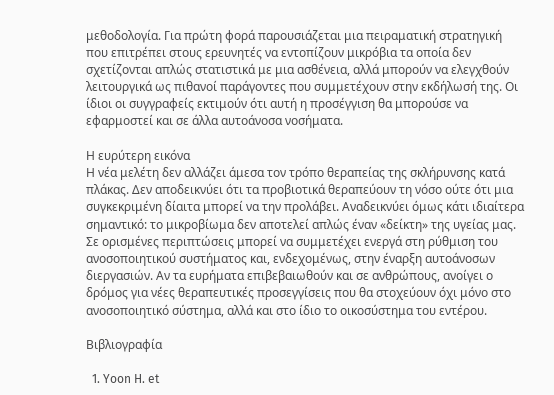μεθοδολογία. Για πρώτη φορά παρουσιάζεται μια πειραματική στρατηγική που επιτρέπει στους ερευνητές να εντοπίζουν μικρόβια τα οποία δεν σχετίζονται απλώς στατιστικά με μια ασθένεια, αλλά μπορούν να ελεγχθούν λειτουργικά ως πιθανοί παράγοντες που συμμετέχουν στην εκδήλωσή της. Οι ίδιοι οι συγγραφείς εκτιμούν ότι αυτή η προσέγγιση θα μπορούσε να εφαρμοστεί και σε άλλα αυτοάνοσα νοσήματα.

Η ευρύτερη εικόνα
Η νέα μελέτη δεν αλλάζει άμεσα τον τρόπο θεραπείας της σκλήρυνσης κατά πλάκας. Δεν αποδεικνύει ότι τα προβιοτικά θεραπεύουν τη νόσο ούτε ότι μια συγκεκριμένη δίαιτα μπορεί να την προλάβει. Αναδεικνύει όμως κάτι ιδιαίτερα σημαντικό: το μικροβίωμα δεν αποτελεί απλώς έναν «δείκτη» της υγείας μας. Σε ορισμένες περιπτώσεις μπορεί να συμμετέχει ενεργά στη ρύθμιση του ανοσοποιητικού συστήματος και, ενδεχομένως, στην έναρξη αυτοάνοσων διεργασιών. Αν τα ευρήματα επιβεβαιωθούν και σε ανθρώπους, ανοίγει ο δρόμος για νέες θεραπευτικές προσεγγίσεις που θα στοχεύουν όχι μόνο στο ανοσοποιητικό σύστημα, αλλά και στο ίδιο το οικοσύστημα του εντέρου.

Βιβλιογραφία

  1. Yoon H. et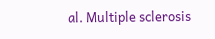al. Multiple sclerosis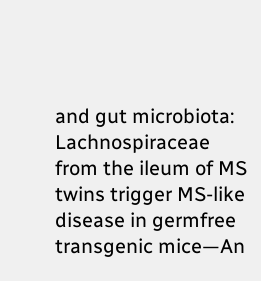and gut microbiota: Lachnospiraceae from the ileum of MS twins trigger MS-like disease in germfree transgenic mice—An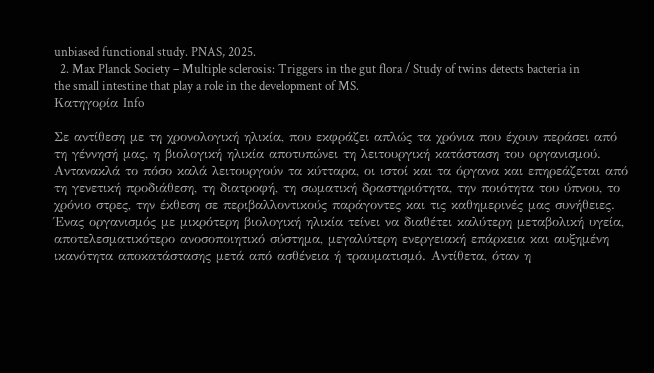unbiased functional study. PNAS, 2025.
  2. Max Planck Society – Multiple sclerosis: Triggers in the gut flora / Study of twins detects bacteria in the small intestine that play a role in the development of MS.
Κατηγορία Info

Σε αντίθεση με τη χρονολογική ηλικία, που εκφράζει απλώς τα χρόνια που έχουν περάσει από τη γέννησή μας, η βιολογική ηλικία αποτυπώνει τη λειτουργική κατάσταση του οργανισμού. Αντανακλά το πόσο καλά λειτουργούν τα κύτταρα, οι ιστοί και τα όργανα και επηρεάζεται από τη γενετική προδιάθεση, τη διατροφή, τη σωματική δραστηριότητα, την ποιότητα του ύπνου, το χρόνιο στρες, την έκθεση σε περιβαλλοντικούς παράγοντες και τις καθημερινές μας συνήθειες.
Ένας οργανισμός με μικρότερη βιολογική ηλικία τείνει να διαθέτει καλύτερη μεταβολική υγεία, αποτελεσματικότερο ανοσοποιητικό σύστημα, μεγαλύτερη ενεργειακή επάρκεια και αυξημένη ικανότητα αποκατάστασης μετά από ασθένεια ή τραυματισμό. Αντίθετα, όταν η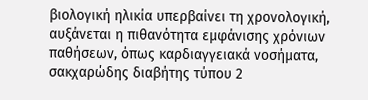βιολογική ηλικία υπερβαίνει τη χρονολογική, αυξάνεται η πιθανότητα εμφάνισης χρόνιων παθήσεων, όπως καρδιαγγειακά νοσήματα, σακχαρώδης διαβήτης τύπου 2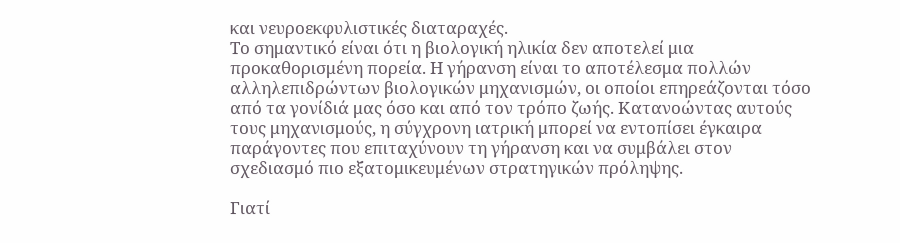και νευροεκφυλιστικές διαταραχές.
Το σημαντικό είναι ότι η βιολογική ηλικία δεν αποτελεί μια προκαθορισμένη πορεία. Η γήρανση είναι το αποτέλεσμα πολλών αλληλεπιδρώντων βιολογικών μηχανισμών, οι οποίοι επηρεάζονται τόσο από τα γονίδιά μας όσο και από τον τρόπο ζωής. Κατανοώντας αυτούς τους μηχανισμούς, η σύγχρονη ιατρική μπορεί να εντοπίσει έγκαιρα παράγοντες που επιταχύνουν τη γήρανση και να συμβάλει στον σχεδιασμό πιο εξατομικευμένων στρατηγικών πρόληψης.

Γιατί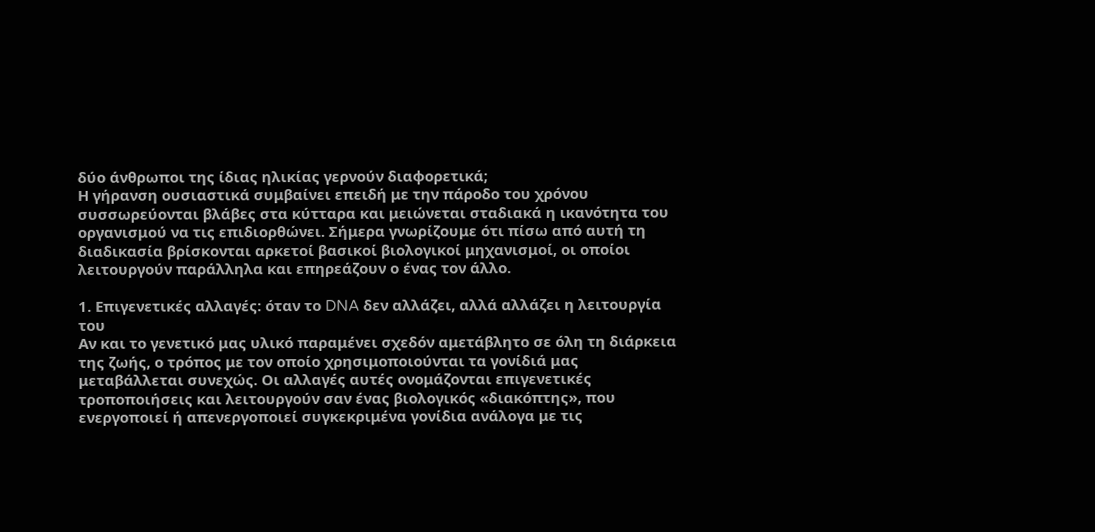δύο άνθρωποι της ίδιας ηλικίας γερνούν διαφορετικά;
Η γήρανση ουσιαστικά συμβαίνει επειδή με την πάροδο του χρόνου συσσωρεύονται βλάβες στα κύτταρα και μειώνεται σταδιακά η ικανότητα του οργανισμού να τις επιδιορθώνει. Σήμερα γνωρίζουμε ότι πίσω από αυτή τη διαδικασία βρίσκονται αρκετοί βασικοί βιολογικοί μηχανισμοί, οι οποίοι λειτουργούν παράλληλα και επηρεάζουν ο ένας τον άλλο.

1. Επιγενετικές αλλαγές: όταν το DNA δεν αλλάζει, αλλά αλλάζει η λειτουργία του
Αν και το γενετικό μας υλικό παραμένει σχεδόν αμετάβλητο σε όλη τη διάρκεια της ζωής, ο τρόπος με τον οποίο χρησιμοποιούνται τα γονίδιά μας μεταβάλλεται συνεχώς. Οι αλλαγές αυτές ονομάζονται επιγενετικές τροποποιήσεις και λειτουργούν σαν ένας βιολογικός «διακόπτης», που ενεργοποιεί ή απενεργοποιεί συγκεκριμένα γονίδια ανάλογα με τις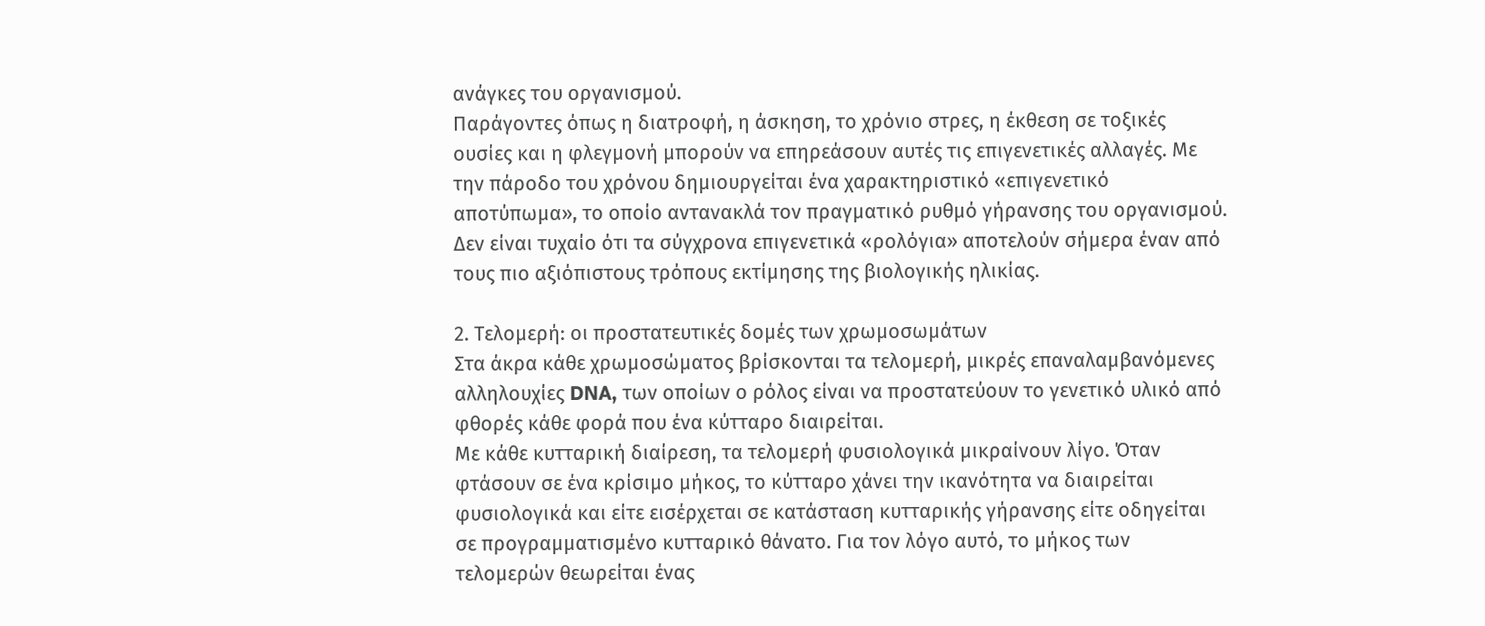ανάγκες του οργανισμού.
Παράγοντες όπως η διατροφή, η άσκηση, το χρόνιο στρες, η έκθεση σε τοξικές ουσίες και η φλεγμονή μπορούν να επηρεάσουν αυτές τις επιγενετικές αλλαγές. Με την πάροδο του χρόνου δημιουργείται ένα χαρακτηριστικό «επιγενετικό αποτύπωμα», το οποίο αντανακλά τον πραγματικό ρυθμό γήρανσης του οργανισμού. Δεν είναι τυχαίο ότι τα σύγχρονα επιγενετικά «ρολόγια» αποτελούν σήμερα έναν από τους πιο αξιόπιστους τρόπους εκτίμησης της βιολογικής ηλικίας.

2. Τελομερή: οι προστατευτικές δομές των χρωμοσωμάτων
Στα άκρα κάθε χρωμοσώματος βρίσκονται τα τελομερή, μικρές επαναλαμβανόμενες αλληλουχίες DNA, των οποίων ο ρόλος είναι να προστατεύουν το γενετικό υλικό από φθορές κάθε φορά που ένα κύτταρο διαιρείται.
Με κάθε κυτταρική διαίρεση, τα τελομερή φυσιολογικά μικραίνουν λίγο. Όταν φτάσουν σε ένα κρίσιμο μήκος, το κύτταρο χάνει την ικανότητα να διαιρείται φυσιολογικά και είτε εισέρχεται σε κατάσταση κυτταρικής γήρανσης είτε οδηγείται σε προγραμματισμένο κυτταρικό θάνατο. Για τον λόγο αυτό, το μήκος των τελομερών θεωρείται ένας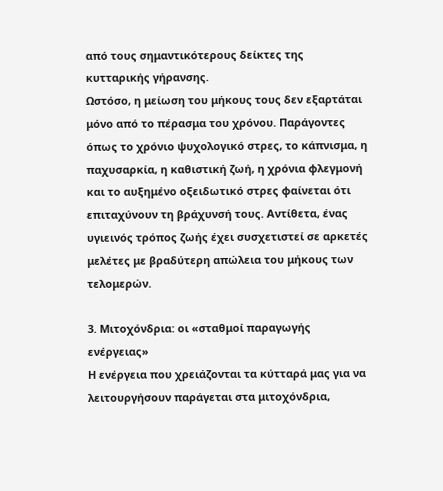από τους σημαντικότερους δείκτες της κυτταρικής γήρανσης.
Ωστόσο, η μείωση του μήκους τους δεν εξαρτάται μόνο από το πέρασμα του χρόνου. Παράγοντες όπως το χρόνιο ψυχολογικό στρες, το κάπνισμα, η παχυσαρκία, η καθιστική ζωή, η χρόνια φλεγμονή και το αυξημένο οξειδωτικό στρες φαίνεται ότι επιταχύνουν τη βράχυνσή τους. Αντίθετα, ένας υγιεινός τρόπος ζωής έχει συσχετιστεί σε αρκετές μελέτες με βραδύτερη απώλεια του μήκους των τελομερών.

3. Μιτοχόνδρια: οι «σταθμοί παραγωγής ενέργειας»
Η ενέργεια που χρειάζονται τα κύτταρά μας για να λειτουργήσουν παράγεται στα μιτοχόνδρια,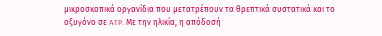μικροσκοπικά οργανίδια που μετατρέπουν τα θρεπτικά συστατικά και το οξυγόνο σε ATP. Με την ηλικία, η απόδοσή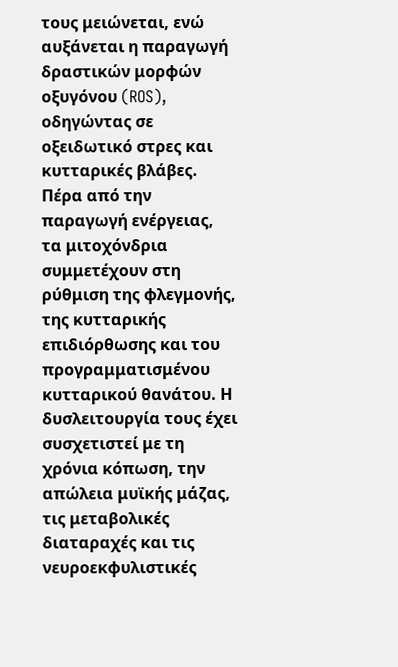τους μειώνεται, ενώ αυξάνεται η παραγωγή δραστικών μορφών οξυγόνου (ROS), οδηγώντας σε οξειδωτικό στρες και κυτταρικές βλάβες.
Πέρα από την παραγωγή ενέργειας, τα μιτοχόνδρια συμμετέχουν στη ρύθμιση της φλεγμονής, της κυτταρικής επιδιόρθωσης και του προγραμματισμένου κυτταρικού θανάτου. Η δυσλειτουργία τους έχει συσχετιστεί με τη χρόνια κόπωση, την απώλεια μυϊκής μάζας, τις μεταβολικές διαταραχές και τις νευροεκφυλιστικές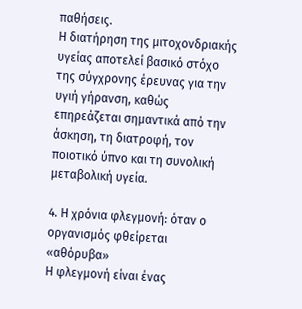παθήσεις.
Η διατήρηση της μιτοχονδριακής υγείας αποτελεί βασικό στόχο της σύγχρονης έρευνας για την υγιή γήρανση, καθώς επηρεάζεται σημαντικά από την άσκηση, τη διατροφή, τον ποιοτικό ύπνο και τη συνολική μεταβολική υγεία.

4. Η χρόνια φλεγμονή: όταν ο οργανισμός φθείρεται «αθόρυβα»
Η φλεγμονή είναι ένας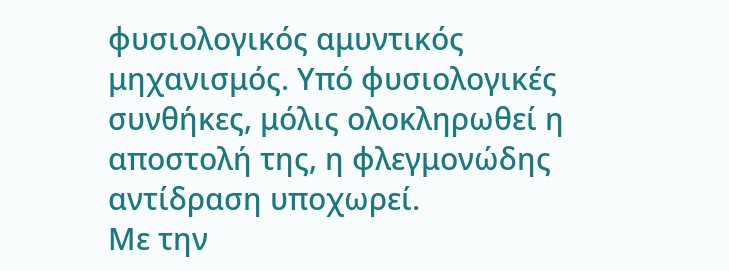φυσιολογικός αμυντικός μηχανισμός. Υπό φυσιολογικές συνθήκες, μόλις ολοκληρωθεί η αποστολή της, η φλεγμονώδης αντίδραση υποχωρεί.
Με την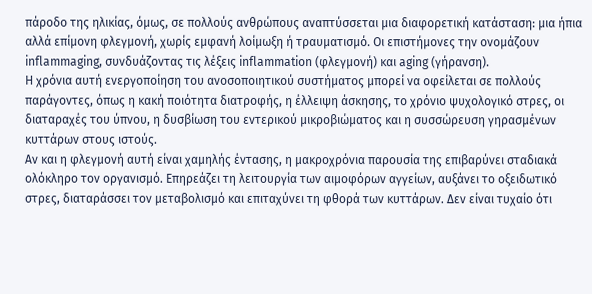πάροδο της ηλικίας, όμως, σε πολλούς ανθρώπους αναπτύσσεται μια διαφορετική κατάσταση: μια ήπια αλλά επίμονη φλεγμονή, χωρίς εμφανή λοίμωξη ή τραυματισμό. Οι επιστήμονες την ονομάζουν inflammaging, συνδυάζοντας τις λέξεις inflammation (φλεγμονή) και aging (γήρανση).
Η χρόνια αυτή ενεργοποίηση του ανοσοποιητικού συστήματος μπορεί να οφείλεται σε πολλούς παράγοντες, όπως η κακή ποιότητα διατροφής, η έλλειψη άσκησης, το χρόνιο ψυχολογικό στρες, οι διαταραχές του ύπνου, η δυσβίωση του εντερικού μικροβιώματος και η συσσώρευση γηρασμένων κυττάρων στους ιστούς.
Αν και η φλεγμονή αυτή είναι χαμηλής έντασης, η μακροχρόνια παρουσία της επιβαρύνει σταδιακά ολόκληρο τον οργανισμό. Επηρεάζει τη λειτουργία των αιμοφόρων αγγείων, αυξάνει το οξειδωτικό στρες, διαταράσσει τον μεταβολισμό και επιταχύνει τη φθορά των κυττάρων. Δεν είναι τυχαίο ότι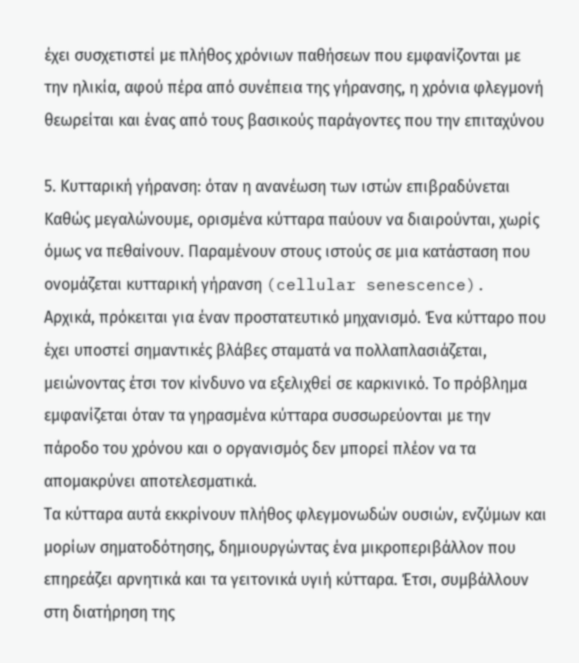έχει συσχετιστεί με πλήθος χρόνιων παθήσεων που εμφανίζονται με την ηλικία, αφού πέρα από συνέπεια της γήρανσης, η χρόνια φλεγμονή θεωρείται και ένας από τους βασικούς παράγοντες που την επιταχύνου

5. Κυτταρική γήρανση: όταν η ανανέωση των ιστών επιβραδύνεται
Καθώς μεγαλώνουμε, ορισμένα κύτταρα παύουν να διαιρούνται, χωρίς όμως να πεθαίνουν. Παραμένουν στους ιστούς σε μια κατάσταση που ονομάζεται κυτταρική γήρανση (cellular senescence).
Αρχικά, πρόκειται για έναν προστατευτικό μηχανισμό. Ένα κύτταρο που έχει υποστεί σημαντικές βλάβες σταματά να πολλαπλασιάζεται, μειώνοντας έτσι τον κίνδυνο να εξελιχθεί σε καρκινικό. Το πρόβλημα εμφανίζεται όταν τα γηρασμένα κύτταρα συσσωρεύονται με την πάροδο του χρόνου και ο οργανισμός δεν μπορεί πλέον να τα απομακρύνει αποτελεσματικά.
Τα κύτταρα αυτά εκκρίνουν πλήθος φλεγμονωδών ουσιών, ενζύμων και μορίων σηματοδότησης, δημιουργώντας ένα μικροπεριβάλλον που επηρεάζει αρνητικά και τα γειτονικά υγιή κύτταρα. Έτσι, συμβάλλουν στη διατήρηση της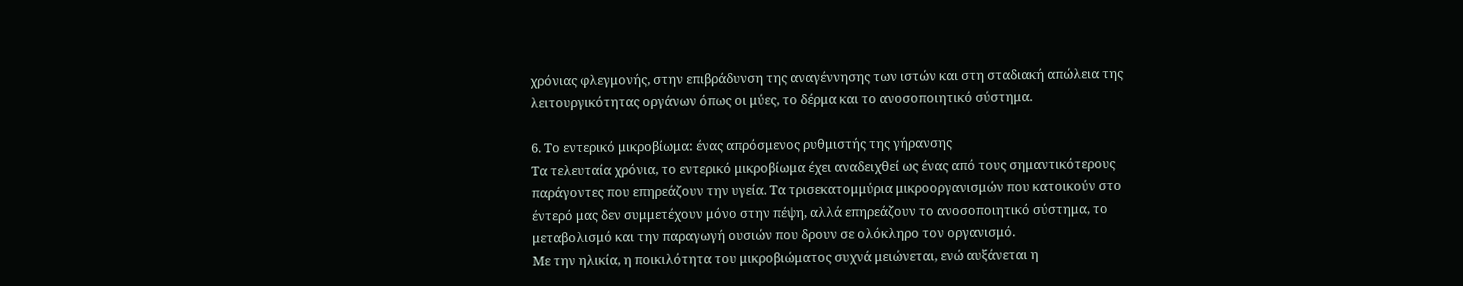χρόνιας φλεγμονής, στην επιβράδυνση της αναγέννησης των ιστών και στη σταδιακή απώλεια της λειτουργικότητας οργάνων όπως οι μύες, το δέρμα και το ανοσοποιητικό σύστημα.

6. Το εντερικό μικροβίωμα: ένας απρόσμενος ρυθμιστής της γήρανσης
Τα τελευταία χρόνια, το εντερικό μικροβίωμα έχει αναδειχθεί ως ένας από τους σημαντικότερους παράγοντες που επηρεάζουν την υγεία. Τα τρισεκατομμύρια μικροοργανισμών που κατοικούν στο έντερό μας δεν συμμετέχουν μόνο στην πέψη, αλλά επηρεάζουν το ανοσοποιητικό σύστημα, το μεταβολισμό και την παραγωγή ουσιών που δρουν σε ολόκληρο τον οργανισμό.
Με την ηλικία, η ποικιλότητα του μικροβιώματος συχνά μειώνεται, ενώ αυξάνεται η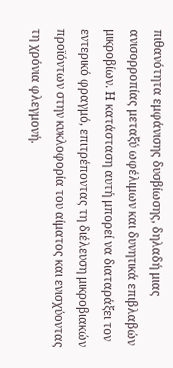πιθανότητα εμφάνισης δυσβίωσης, δηλαδή μιας ανισορροπίας μεταξύ ωφέλιμων και δυνητικά επιβλαβών μικροβίων. Η κατάσταση αυτή μπορεί να διαταράξει τον εντερικό φραγμό, επιτρέποντας τη διέλευση μικροβιακών προϊόντων στην κυκλοφορία του αίματος και ενισχύοντας τη χρόνια φλεγμονή.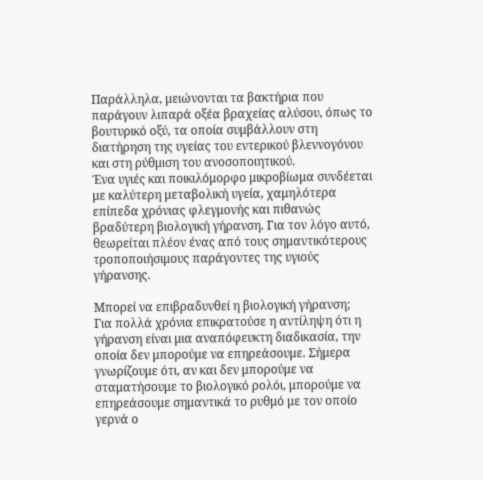Παράλληλα, μειώνονται τα βακτήρια που παράγουν λιπαρά οξέα βραχείας αλύσου, όπως το βουτυρικό οξύ, τα οποία συμβάλλουν στη διατήρηση της υγείας του εντερικού βλεννογόνου και στη ρύθμιση του ανοσοποιητικού.
Ένα υγιές και ποικιλόμορφο μικροβίωμα συνδέεται με καλύτερη μεταβολική υγεία, χαμηλότερα επίπεδα χρόνιας φλεγμονής και πιθανώς βραδύτερη βιολογική γήρανση. Για τον λόγο αυτό, θεωρείται πλέον ένας από τους σημαντικότερους τροποποιήσιμους παράγοντες της υγιούς γήρανσης.

Μπορεί να επιβραδυνθεί η βιολογική γήρανση;
Για πολλά χρόνια επικρατούσε η αντίληψη ότι η γήρανση είναι μια αναπόφευκτη διαδικασία, την οποία δεν μπορούμε να επηρεάσουμε. Σήμερα γνωρίζουμε ότι, αν και δεν μπορούμε να σταματήσουμε το βιολογικό ρολόι, μπορούμε να επηρεάσουμε σημαντικά το ρυθμό με τον οποίο γερνά ο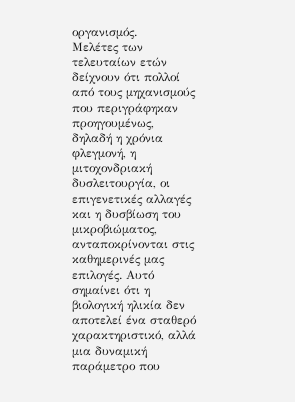οργανισμός.
Μελέτες των τελευταίων ετών δείχνουν ότι πολλοί από τους μηχανισμούς που περιγράφηκαν προηγουμένως, δηλαδή η χρόνια φλεγμονή, η μιτοχονδριακή δυσλειτουργία, οι επιγενετικές αλλαγές και η δυσβίωση του μικροβιώματος, ανταποκρίνονται στις καθημερινές μας επιλογές. Αυτό σημαίνει ότι η βιολογική ηλικία δεν αποτελεί ένα σταθερό χαρακτηριστικό, αλλά μια δυναμική παράμετρο που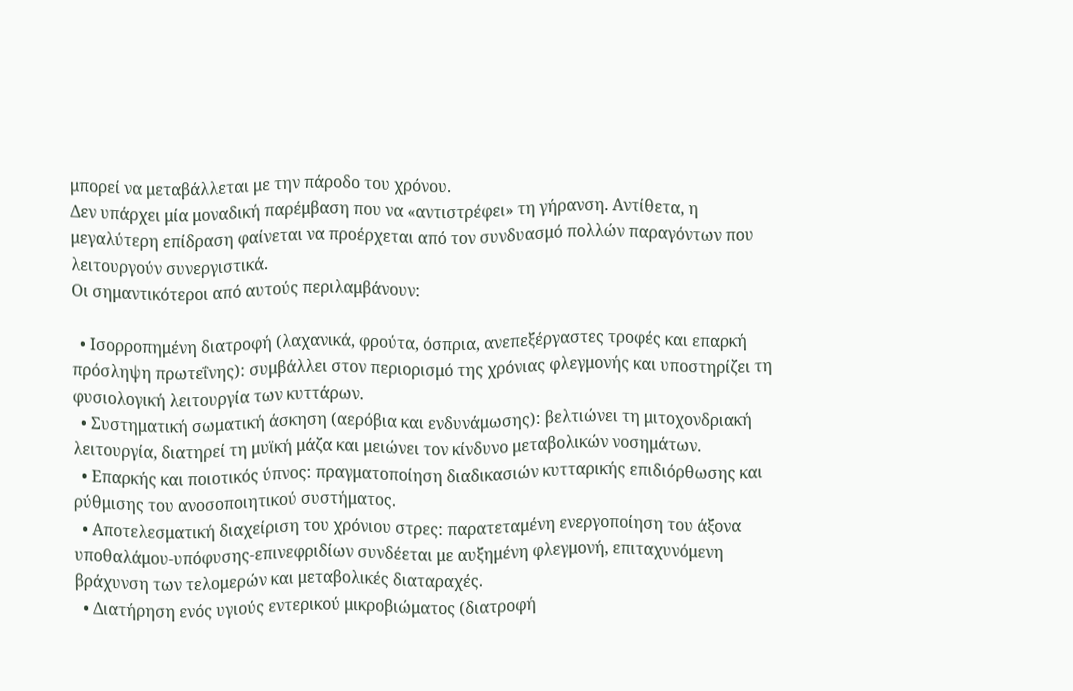μπορεί να μεταβάλλεται με την πάροδο του χρόνου.
Δεν υπάρχει μία μοναδική παρέμβαση που να «αντιστρέφει» τη γήρανση. Αντίθετα, η μεγαλύτερη επίδραση φαίνεται να προέρχεται από τον συνδυασμό πολλών παραγόντων που λειτουργούν συνεργιστικά.
Οι σημαντικότεροι από αυτούς περιλαμβάνουν:

  • Ισορροπημένη διατροφή (λαχανικά, φρούτα, όσπρια, ανεπεξέργαστες τροφές και επαρκή πρόσληψη πρωτεΐνης): συμβάλλει στον περιορισμό της χρόνιας φλεγμονής και υποστηρίζει τη φυσιολογική λειτουργία των κυττάρων.
  • Συστηματική σωματική άσκηση (αερόβια και ενδυνάμωσης): βελτιώνει τη μιτοχονδριακή λειτουργία, διατηρεί τη μυϊκή μάζα και μειώνει τον κίνδυνο μεταβολικών νοσημάτων.
  • Επαρκής και ποιοτικός ύπνος: πραγματοποίηση διαδικασιών κυτταρικής επιδιόρθωσης και ρύθμισης του ανοσοποιητικού συστήματος.
  • Αποτελεσματική διαχείριση του χρόνιου στρες: παρατεταμένη ενεργοποίηση του άξονα υποθαλάμου-υπόφυσης-επινεφριδίων συνδέεται με αυξημένη φλεγμονή, επιταχυνόμενη βράχυνση των τελομερών και μεταβολικές διαταραχές.
  • Διατήρηση ενός υγιούς εντερικού μικροβιώματος (διατροφή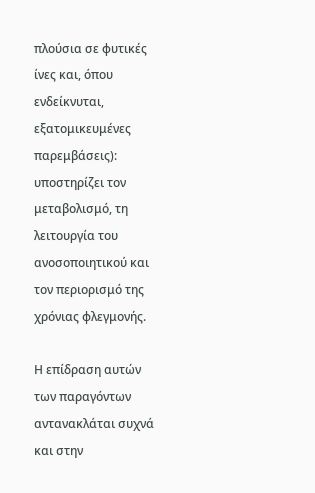πλούσια σε φυτικές ίνες και, όπου ενδείκνυται, εξατομικευμένες παρεμβάσεις): υποστηρίζει τον μεταβολισμό, τη λειτουργία του ανοσοποιητικού και τον περιορισμό της χρόνιας φλεγμονής.

Η επίδραση αυτών των παραγόντων αντανακλάται συχνά και στην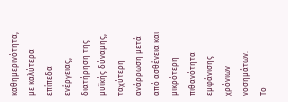καθημερινότητα, με καλύτερα επίπεδα ενέργειας, διατήρηση της μυϊκής δύναμης, ταχύτερη ανάρρωση μετά από ασθένεια και μικρότερη πιθανότητα εμφάνισης χρόνιων νοσημάτων.
Το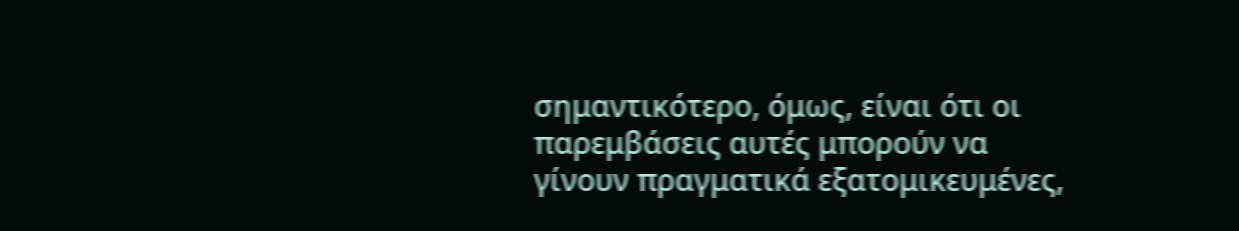σημαντικότερο, όμως, είναι ότι οι παρεμβάσεις αυτές μπορούν να γίνουν πραγματικά εξατομικευμένες,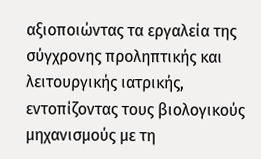αξιοποιώντας τα εργαλεία της σύγχρονης προληπτικής και λειτουργικής ιατρικής, εντοπίζοντας τους βιολογικούς μηχανισμούς με τη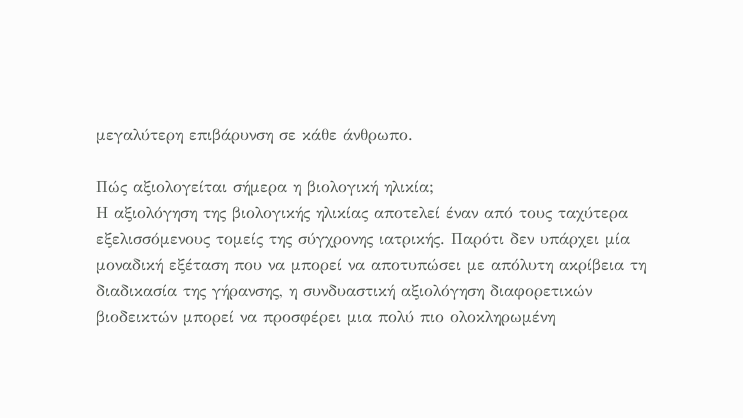μεγαλύτερη επιβάρυνση σε κάθε άνθρωπο.

Πώς αξιολογείται σήμερα η βιολογική ηλικία;
Η αξιολόγηση της βιολογικής ηλικίας αποτελεί έναν από τους ταχύτερα εξελισσόμενους τομείς της σύγχρονης ιατρικής. Παρότι δεν υπάρχει μία μοναδική εξέταση που να μπορεί να αποτυπώσει με απόλυτη ακρίβεια τη διαδικασία της γήρανσης, η συνδυαστική αξιολόγηση διαφορετικών βιοδεικτών μπορεί να προσφέρει μια πολύ πιο ολοκληρωμένη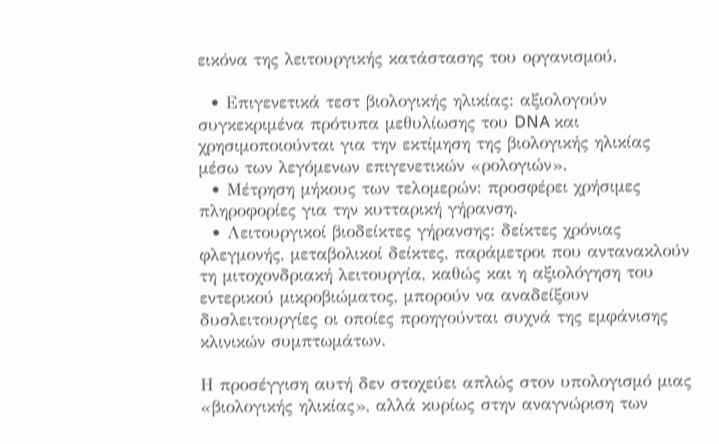εικόνα της λειτουργικής κατάστασης του οργανισμού.

  • Επιγενετικά τεστ βιολογικής ηλικίας: αξιολογούν συγκεκριμένα πρότυπα μεθυλίωσης του DNA και χρησιμοποιούνται για την εκτίμηση της βιολογικής ηλικίας μέσω των λεγόμενων επιγενετικών «ρολογιών».
  • Μέτρηση μήκους των τελομερών: προσφέρει χρήσιμες πληροφορίες για την κυτταρική γήρανση.
  • Λειτουργικοί βιοδείκτες γήρανσης: δείκτες χρόνιας φλεγμονής, μεταβολικοί δείκτες, παράμετροι που αντανακλούν τη μιτοχονδριακή λειτουργία, καθώς και η αξιολόγηση του εντερικού μικροβιώματος, μπορούν να αναδείξουν δυσλειτουργίες οι οποίες προηγούνται συχνά της εμφάνισης κλινικών συμπτωμάτων.

Η προσέγγιση αυτή δεν στοχεύει απλώς στον υπολογισμό μιας «βιολογικής ηλικίας», αλλά κυρίως στην αναγνώριση των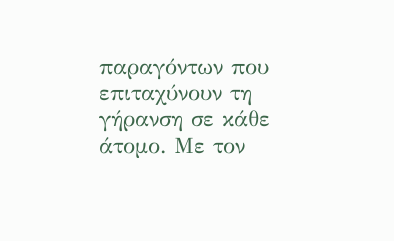παραγόντων που επιταχύνουν τη γήρανση σε κάθε άτομο. Με τον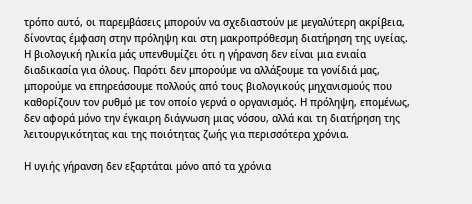τρόπο αυτό, οι παρεμβάσεις μπορούν να σχεδιαστούν με μεγαλύτερη ακρίβεια, δίνοντας έμφαση στην πρόληψη και στη μακροπρόθεσμη διατήρηση της υγείας.
Η βιολογική ηλικία μάς υπενθυμίζει ότι η γήρανση δεν είναι μια ενιαία διαδικασία για όλους. Παρότι δεν μπορούμε να αλλάξουμε τα γονίδιά μας, μπορούμε να επηρεάσουμε πολλούς από τους βιολογικούς μηχανισμούς που καθορίζουν τον ρυθμό με τον οποίο γερνά ο οργανισμός. Η πρόληψη, επομένως, δεν αφορά μόνο την έγκαιρη διάγνωση μιας νόσου, αλλά και τη διατήρηση της λειτουργικότητας και της ποιότητας ζωής για περισσότερα χρόνια.

Η υγιής γήρανση δεν εξαρτάται μόνο από τα χρόνια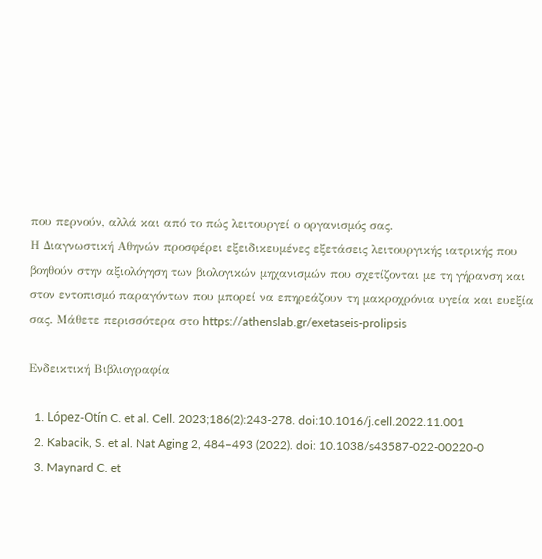που περνούν, αλλά και από το πώς λειτουργεί ο οργανισμός σας.
Η Διαγνωστική Αθηνών προσφέρει εξειδικευμένες εξετάσεις λειτουργικής ιατρικής που βοηθούν στην αξιολόγηση των βιολογικών μηχανισμών που σχετίζονται με τη γήρανση και στον εντοπισμό παραγόντων που μπορεί να επηρεάζουν τη μακροχρόνια υγεία και ευεξία σας. Μάθετε περισσότερα στο https://athenslab.gr/exetaseis-prolipsis

Ενδεικτική Βιβλιογραφία

  1. López-Otín C. et al. Cell. 2023;186(2):243-278. doi:10.1016/j.cell.2022.11.001
  2. Kabacik, S. et al. Nat Aging 2, 484–493 (2022). doi: 10.1038/s43587-022-00220-0
  3. Maynard C. et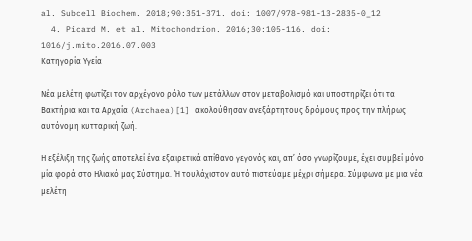al. Subcell Biochem. 2018;90:351-371. doi: 1007/978-981-13-2835-0_12
  4. Picard M. et al. Mitochondrion. 2016;30:105-116. doi: 1016/j.mito.2016.07.003
Κατηγορία Υγεία

Νέα μελέτη φωτίζει τον αρχέγονο ρόλο των μετάλλων στον μεταβολισμό και υποστηρίζει ότι τα Βακτήρια και τα Αρχαία (Archaea)[1] ακολούθησαν ανεξάρτητους δρόμους προς την πλήρως αυτόνομη κυτταρική ζωή.

Η εξέλιξη της ζωής αποτελεί ένα εξαιρετικά απίθανο γεγονός και, απ’ όσο γνωρίζουμε, έχει συμβεί μόνο μία φορά στο Ηλιακό μας Σύστημα. Ή τουλάχιστον αυτό πιστεύαμε μέχρι σήμερα. Σύμφωνα με μια νέα μελέτη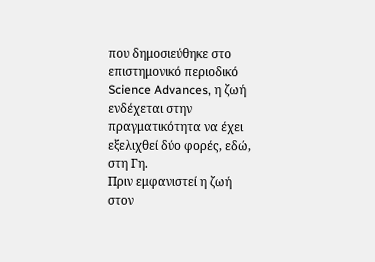που δημοσιεύθηκε στο επιστημονικό περιοδικό Science Advances, η ζωή ενδέχεται στην πραγματικότητα να έχει εξελιχθεί δύο φορές, εδώ, στη Γη.
Πριν εμφανιστεί η ζωή στον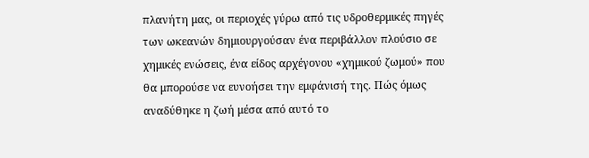πλανήτη μας, οι περιοχές γύρω από τις υδροθερμικές πηγές των ωκεανών δημιουργούσαν ένα περιβάλλον πλούσιο σε χημικές ενώσεις, ένα είδος αρχέγονου «χημικού ζωμού» που θα μπορούσε να ευνοήσει την εμφάνισή της. Πώς όμως αναδύθηκε η ζωή μέσα από αυτό το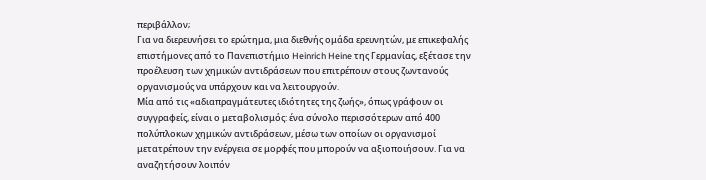περιβάλλον;
Για να διερευνήσει το ερώτημα, μια διεθνής ομάδα ερευνητών, με επικεφαλής επιστήμονες από το Πανεπιστήμιο Heinrich Heine της Γερμανίας, εξέτασε την προέλευση των χημικών αντιδράσεων που επιτρέπουν στους ζωντανούς οργανισμούς να υπάρχουν και να λειτουργούν.
Μία από τις «αδιαπραγμάτευτες ιδιότητες της ζωής», όπως γράφουν οι συγγραφείς, είναι ο μεταβολισμός: ένα σύνολο περισσότερων από 400 πολύπλοκων χημικών αντιδράσεων, μέσω των οποίων οι οργανισμοί μετατρέπουν την ενέργεια σε μορφές που μπορούν να αξιοποιήσουν. Για να αναζητήσουν λοιπόν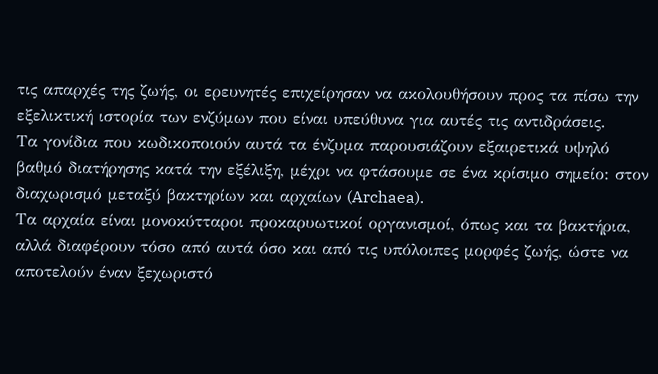τις απαρχές της ζωής, οι ερευνητές επιχείρησαν να ακολουθήσουν προς τα πίσω την εξελικτική ιστορία των ενζύμων που είναι υπεύθυνα για αυτές τις αντιδράσεις.
Τα γονίδια που κωδικοποιούν αυτά τα ένζυμα παρουσιάζουν εξαιρετικά υψηλό βαθμό διατήρησης κατά την εξέλιξη, μέχρι να φτάσουμε σε ένα κρίσιμο σημείο: στον διαχωρισμό μεταξύ βακτηρίων και αρχαίων (Archaea).
Τα αρχαία είναι μονοκύτταροι προκαρυωτικοί οργανισμοί, όπως και τα βακτήρια, αλλά διαφέρουν τόσο από αυτά όσο και από τις υπόλοιπες μορφές ζωής, ώστε να αποτελούν έναν ξεχωριστό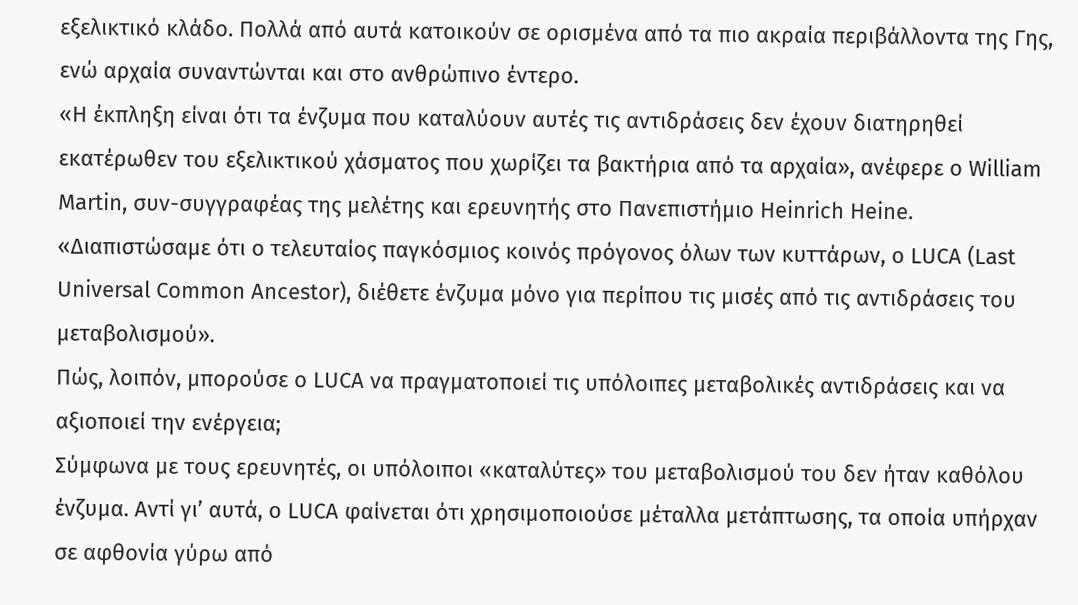εξελικτικό κλάδο. Πολλά από αυτά κατοικούν σε ορισμένα από τα πιο ακραία περιβάλλοντα της Γης, ενώ αρχαία συναντώνται και στο ανθρώπινο έντερο.
«Η έκπληξη είναι ότι τα ένζυμα που καταλύουν αυτές τις αντιδράσεις δεν έχουν διατηρηθεί εκατέρωθεν του εξελικτικού χάσματος που χωρίζει τα βακτήρια από τα αρχαία», ανέφερε ο William Martin, συν-συγγραφέας της μελέτης και ερευνητής στο Πανεπιστήμιο Heinrich Heine.
«Διαπιστώσαμε ότι ο τελευταίος παγκόσμιος κοινός πρόγονος όλων των κυττάρων, ο LUCA (Last Universal Common Ancestor), διέθετε ένζυμα μόνο για περίπου τις μισές από τις αντιδράσεις του μεταβολισμού».
Πώς, λοιπόν, μπορούσε ο LUCA να πραγματοποιεί τις υπόλοιπες μεταβολικές αντιδράσεις και να αξιοποιεί την ενέργεια;
Σύμφωνα με τους ερευνητές, οι υπόλοιποι «καταλύτες» του μεταβολισμού του δεν ήταν καθόλου ένζυμα. Αντί γι’ αυτά, ο LUCA φαίνεται ότι χρησιμοποιούσε μέταλλα μετάπτωσης, τα οποία υπήρχαν σε αφθονία γύρω από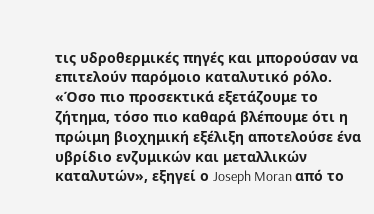τις υδροθερμικές πηγές και μπορούσαν να επιτελούν παρόμοιο καταλυτικό ρόλο.
«Όσο πιο προσεκτικά εξετάζουμε το ζήτημα, τόσο πιο καθαρά βλέπουμε ότι η πρώιμη βιοχημική εξέλιξη αποτελούσε ένα υβρίδιο ενζυμικών και μεταλλικών καταλυτών», εξηγεί ο Joseph Moran από το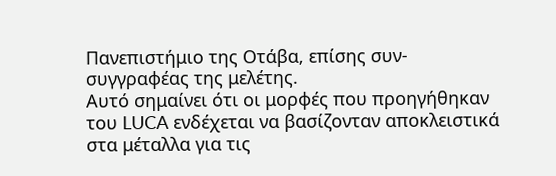Πανεπιστήμιο της Οτάβα, επίσης συν-συγγραφέας της μελέτης.
Αυτό σημαίνει ότι οι μορφές που προηγήθηκαν του LUCA ενδέχεται να βασίζονταν αποκλειστικά στα μέταλλα για τις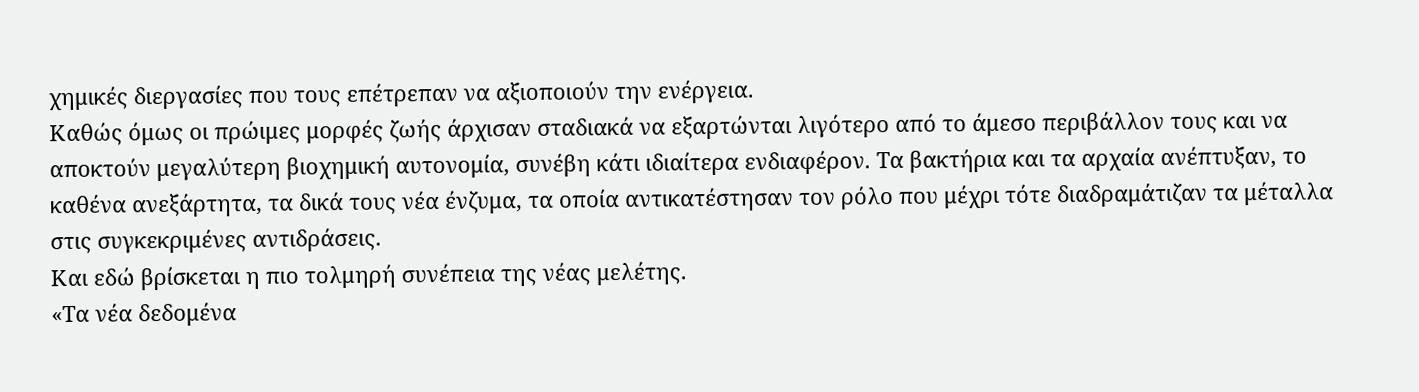χημικές διεργασίες που τους επέτρεπαν να αξιοποιούν την ενέργεια.
Καθώς όμως οι πρώιμες μορφές ζωής άρχισαν σταδιακά να εξαρτώνται λιγότερο από το άμεσο περιβάλλον τους και να αποκτούν μεγαλύτερη βιοχημική αυτονομία, συνέβη κάτι ιδιαίτερα ενδιαφέρον. Τα βακτήρια και τα αρχαία ανέπτυξαν, το καθένα ανεξάρτητα, τα δικά τους νέα ένζυμα, τα οποία αντικατέστησαν τον ρόλο που μέχρι τότε διαδραμάτιζαν τα μέταλλα στις συγκεκριμένες αντιδράσεις.
Και εδώ βρίσκεται η πιο τολμηρή συνέπεια της νέας μελέτης.
«Τα νέα δεδομένα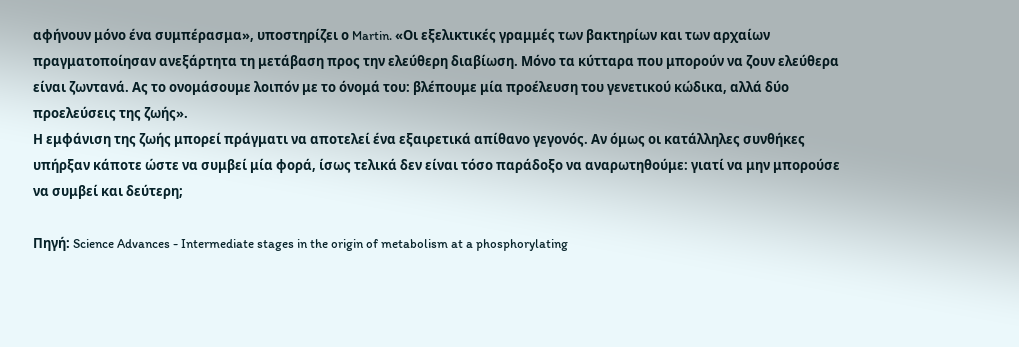αφήνουν μόνο ένα συμπέρασμα», υποστηρίζει ο Martin. «Οι εξελικτικές γραμμές των βακτηρίων και των αρχαίων πραγματοποίησαν ανεξάρτητα τη μετάβαση προς την ελεύθερη διαβίωση. Μόνο τα κύτταρα που μπορούν να ζουν ελεύθερα είναι ζωντανά. Ας το ονομάσουμε λοιπόν με το όνομά του: βλέπουμε μία προέλευση του γενετικού κώδικα, αλλά δύο προελεύσεις της ζωής».
Η εμφάνιση της ζωής μπορεί πράγματι να αποτελεί ένα εξαιρετικά απίθανο γεγονός. Αν όμως οι κατάλληλες συνθήκες υπήρξαν κάποτε ώστε να συμβεί μία φορά, ίσως τελικά δεν είναι τόσο παράδοξο να αναρωτηθούμε: γιατί να μην μπορούσε να συμβεί και δεύτερη;

Πηγή: Science Advances - Intermediate stages in the origin of metabolism at a phosphorylating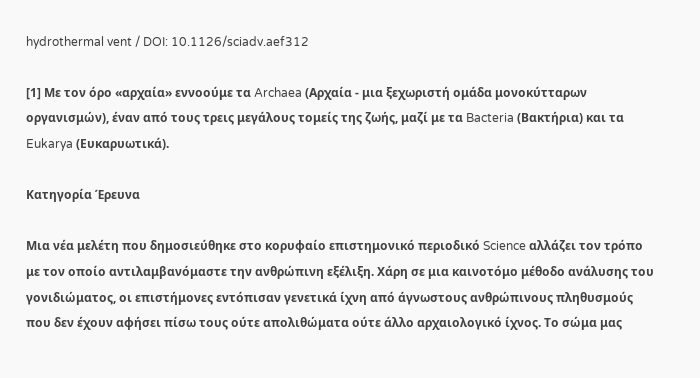hydrothermal vent / DOI: 10.1126/sciadv.aef312

[1] Με τον όρο «αρχαία» εννοούμε τα Archaea (Αρχαία - μια ξεχωριστή ομάδα μονοκύτταρων οργανισμών), έναν από τους τρεις μεγάλους τομείς της ζωής, μαζί με τα Bacteria (Βακτήρια) και τα Eukarya (Ευκαρυωτικά).

Κατηγορία Έρευνα

Μια νέα μελέτη που δημοσιεύθηκε στο κορυφαίο επιστημονικό περιοδικό Science αλλάζει τον τρόπο με τον οποίο αντιλαμβανόμαστε την ανθρώπινη εξέλιξη. Χάρη σε μια καινοτόμο μέθοδο ανάλυσης του γονιδιώματος, οι επιστήμονες εντόπισαν γενετικά ίχνη από άγνωστους ανθρώπινους πληθυσμούς που δεν έχουν αφήσει πίσω τους ούτε απολιθώματα ούτε άλλο αρχαιολογικό ίχνος. Το σώμα μας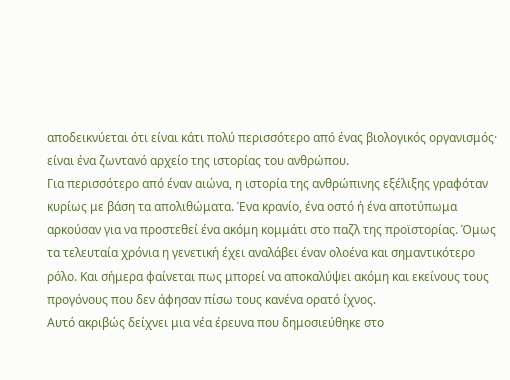αποδεικνύεται ότι είναι κάτι πολύ περισσότερο από ένας βιολογικός οργανισμός· είναι ένα ζωντανό αρχείο της ιστορίας του ανθρώπου.
Για περισσότερο από έναν αιώνα, η ιστορία της ανθρώπινης εξέλιξης γραφόταν κυρίως με βάση τα απολιθώματα. Ένα κρανίο, ένα οστό ή ένα αποτύπωμα αρκούσαν για να προστεθεί ένα ακόμη κομμάτι στο παζλ της προϊστορίας. Όμως τα τελευταία χρόνια η γενετική έχει αναλάβει έναν ολοένα και σημαντικότερο ρόλο. Και σήμερα φαίνεται πως μπορεί να αποκαλύψει ακόμη και εκείνους τους προγόνους που δεν άφησαν πίσω τους κανένα ορατό ίχνος.
Αυτό ακριβώς δείχνει μια νέα έρευνα που δημοσιεύθηκε στο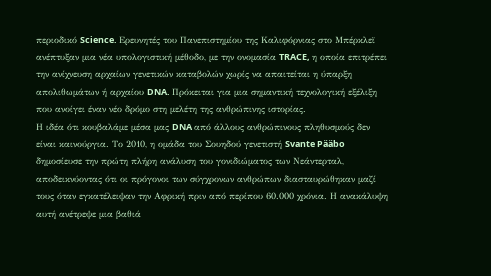περιοδικό Science. Ερευνητές του Πανεπιστημίου της Καλιφόρνιας στο Μπέρκλεϊ ανέπτυξαν μια νέα υπολογιστική μέθοδο, με την ονομασία TRACE, η οποία επιτρέπει την ανίχνευση αρχαίων γενετικών καταβολών χωρίς να απαιτείται η ύπαρξη απολιθωμάτων ή αρχαίου DNA. Πρόκειται για μια σημαντική τεχνολογική εξέλιξη που ανοίγει έναν νέο δρόμο στη μελέτη της ανθρώπινης ιστορίας.
Η ιδέα ότι κουβαλάμε μέσα μας DNA από άλλους ανθρώπινους πληθυσμούς δεν είναι καινούργια. Το 2010, η ομάδα του Σουηδού γενετιστή Svante Pääbo δημοσίευσε την πρώτη πλήρη ανάλυση του γονιδιώματος των Νεάντερταλ, αποδεικνύοντας ότι οι πρόγονοι των σύγχρονων ανθρώπων διασταυρώθηκαν μαζί τους όταν εγκατέλειψαν την Αφρική πριν από περίπου 60.000 χρόνια. Η ανακάλυψη αυτή ανέτρεψε μια βαθιά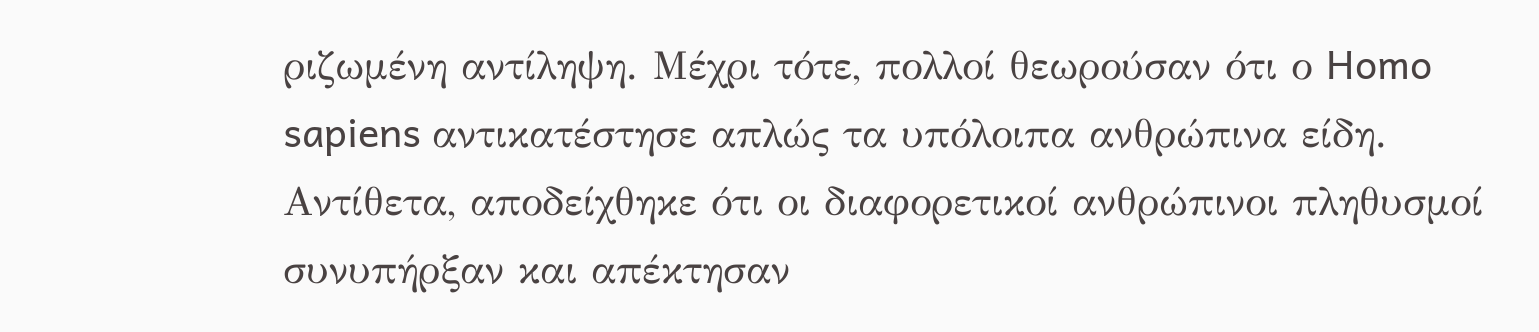ριζωμένη αντίληψη. Μέχρι τότε, πολλοί θεωρούσαν ότι ο Homo sapiens αντικατέστησε απλώς τα υπόλοιπα ανθρώπινα είδη. Αντίθετα, αποδείχθηκε ότι οι διαφορετικοί ανθρώπινοι πληθυσμοί συνυπήρξαν και απέκτησαν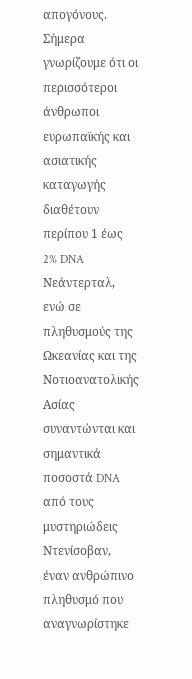απογόνους. Σήμερα γνωρίζουμε ότι οι περισσότεροι άνθρωποι ευρωπαϊκής και ασιατικής καταγωγής διαθέτουν περίπου 1 έως 2% DNA Νεάντερταλ, ενώ σε πληθυσμούς της Ωκεανίας και της Νοτιοανατολικής Ασίας συναντώνται και σημαντικά ποσοστά DNA από τους μυστηριώδεις Ντενίσοβαν, έναν ανθρώπινο πληθυσμό που αναγνωρίστηκε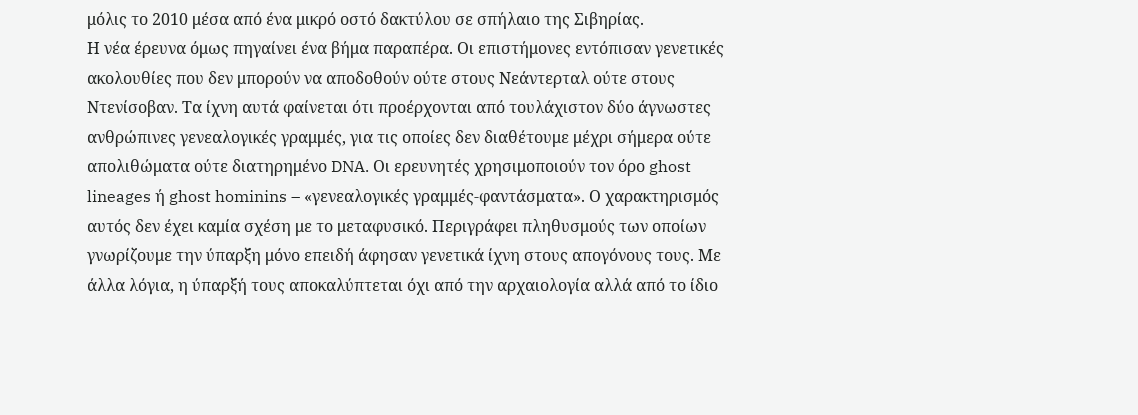μόλις το 2010 μέσα από ένα μικρό οστό δακτύλου σε σπήλαιο της Σιβηρίας.
Η νέα έρευνα όμως πηγαίνει ένα βήμα παραπέρα. Οι επιστήμονες εντόπισαν γενετικές ακολουθίες που δεν μπορούν να αποδοθούν ούτε στους Νεάντερταλ ούτε στους Ντενίσοβαν. Τα ίχνη αυτά φαίνεται ότι προέρχονται από τουλάχιστον δύο άγνωστες ανθρώπινες γενεαλογικές γραμμές, για τις οποίες δεν διαθέτουμε μέχρι σήμερα ούτε απολιθώματα ούτε διατηρημένο DNA. Οι ερευνητές χρησιμοποιούν τον όρο ghost lineages ή ghost hominins – «γενεαλογικές γραμμές-φαντάσματα». Ο χαρακτηρισμός αυτός δεν έχει καμία σχέση με το μεταφυσικό. Περιγράφει πληθυσμούς των οποίων γνωρίζουμε την ύπαρξη μόνο επειδή άφησαν γενετικά ίχνη στους απογόνους τους. Με άλλα λόγια, η ύπαρξή τους αποκαλύπτεται όχι από την αρχαιολογία αλλά από το ίδιο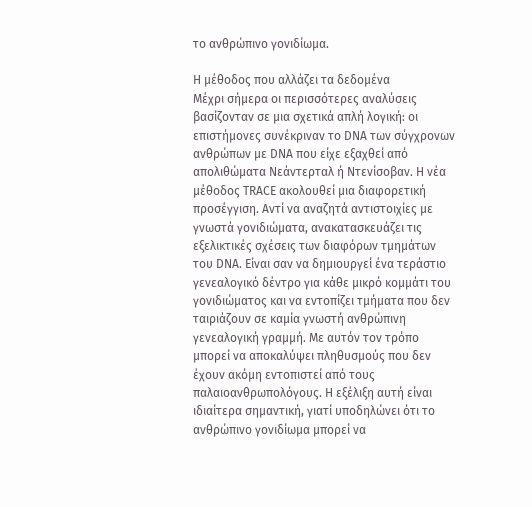το ανθρώπινο γονιδίωμα.

Η μέθοδος που αλλάζει τα δεδομένα
Μέχρι σήμερα οι περισσότερες αναλύσεις βασίζονταν σε μια σχετικά απλή λογική: οι επιστήμονες συνέκριναν το DNA των σύγχρονων ανθρώπων με DNA που είχε εξαχθεί από απολιθώματα Νεάντερταλ ή Ντενίσοβαν. Η νέα μέθοδος TRACE ακολουθεί μια διαφορετική προσέγγιση. Αντί να αναζητά αντιστοιχίες με γνωστά γονιδιώματα, ανακατασκευάζει τις εξελικτικές σχέσεις των διαφόρων τμημάτων του DNA. Είναι σαν να δημιουργεί ένα τεράστιο γενεαλογικό δέντρο για κάθε μικρό κομμάτι του γονιδιώματος και να εντοπίζει τμήματα που δεν ταιριάζουν σε καμία γνωστή ανθρώπινη γενεαλογική γραμμή. Με αυτόν τον τρόπο μπορεί να αποκαλύψει πληθυσμούς που δεν έχουν ακόμη εντοπιστεί από τους παλαιοανθρωπολόγους. Η εξέλιξη αυτή είναι ιδιαίτερα σημαντική, γιατί υποδηλώνει ότι το ανθρώπινο γονιδίωμα μπορεί να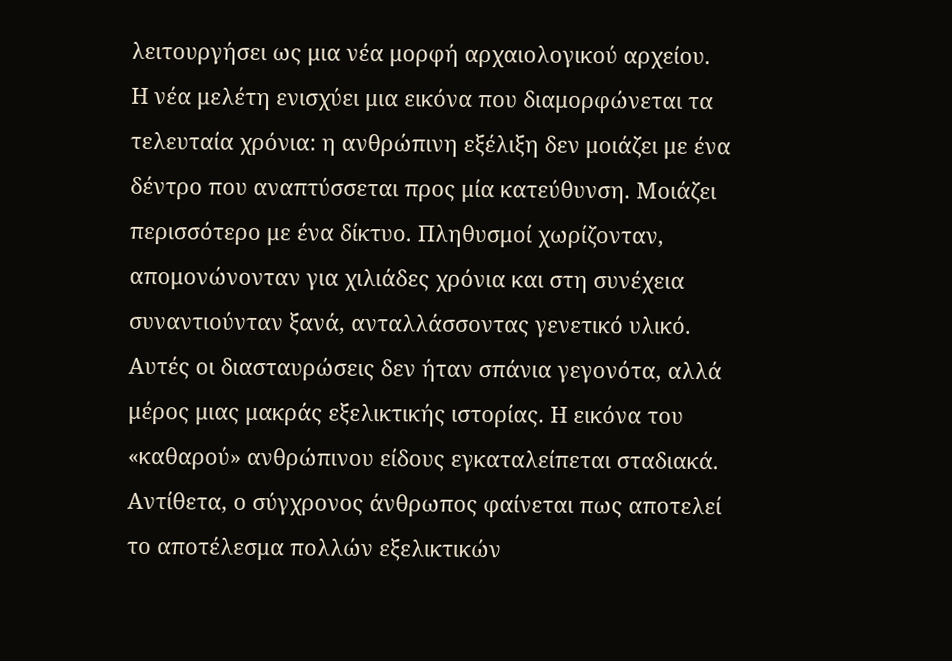λειτουργήσει ως μια νέα μορφή αρχαιολογικού αρχείου.
Η νέα μελέτη ενισχύει μια εικόνα που διαμορφώνεται τα τελευταία χρόνια: η ανθρώπινη εξέλιξη δεν μοιάζει με ένα δέντρο που αναπτύσσεται προς μία κατεύθυνση. Μοιάζει περισσότερο με ένα δίκτυο. Πληθυσμοί χωρίζονταν, απομονώνονταν για χιλιάδες χρόνια και στη συνέχεια συναντιούνταν ξανά, ανταλλάσσοντας γενετικό υλικό. Αυτές οι διασταυρώσεις δεν ήταν σπάνια γεγονότα, αλλά μέρος μιας μακράς εξελικτικής ιστορίας. Η εικόνα του «καθαρού» ανθρώπινου είδους εγκαταλείπεται σταδιακά. Αντίθετα, ο σύγχρονος άνθρωπος φαίνεται πως αποτελεί το αποτέλεσμα πολλών εξελικτικών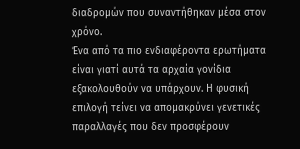διαδρομών που συναντήθηκαν μέσα στον χρόνο.
Ένα από τα πιο ενδιαφέροντα ερωτήματα είναι γιατί αυτά τα αρχαία γονίδια εξακολουθούν να υπάρχουν. Η φυσική επιλογή τείνει να απομακρύνει γενετικές παραλλαγές που δεν προσφέρουν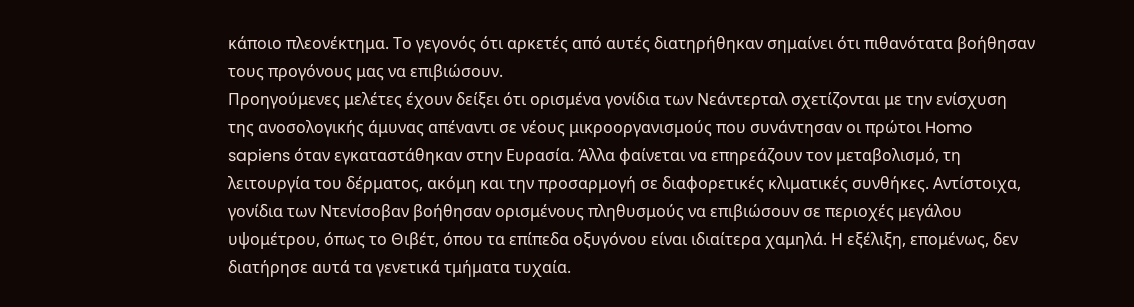κάποιο πλεονέκτημα. Το γεγονός ότι αρκετές από αυτές διατηρήθηκαν σημαίνει ότι πιθανότατα βοήθησαν τους προγόνους μας να επιβιώσουν.
Προηγούμενες μελέτες έχουν δείξει ότι ορισμένα γονίδια των Νεάντερταλ σχετίζονται με την ενίσχυση της ανοσολογικής άμυνας απέναντι σε νέους μικροοργανισμούς που συνάντησαν οι πρώτοι Homo sapiens όταν εγκαταστάθηκαν στην Ευρασία. Άλλα φαίνεται να επηρεάζουν τον μεταβολισμό, τη λειτουργία του δέρματος, ακόμη και την προσαρμογή σε διαφορετικές κλιματικές συνθήκες. Αντίστοιχα, γονίδια των Ντενίσοβαν βοήθησαν ορισμένους πληθυσμούς να επιβιώσουν σε περιοχές μεγάλου υψομέτρου, όπως το Θιβέτ, όπου τα επίπεδα οξυγόνου είναι ιδιαίτερα χαμηλά. Η εξέλιξη, επομένως, δεν διατήρησε αυτά τα γενετικά τμήματα τυχαία.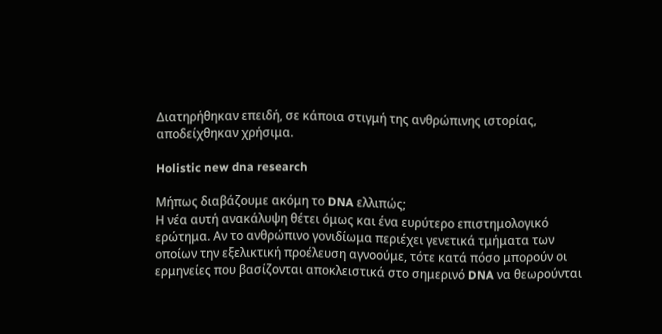Διατηρήθηκαν επειδή, σε κάποια στιγμή της ανθρώπινης ιστορίας, αποδείχθηκαν χρήσιμα.

Holistic new dna research

Μήπως διαβάζουμε ακόμη το DNA ελλιπώς;
Η νέα αυτή ανακάλυψη θέτει όμως και ένα ευρύτερο επιστημολογικό ερώτημα. Αν το ανθρώπινο γονιδίωμα περιέχει γενετικά τμήματα των οποίων την εξελικτική προέλευση αγνοούμε, τότε κατά πόσο μπορούν οι ερμηνείες που βασίζονται αποκλειστικά στο σημερινό DNA να θεωρούνται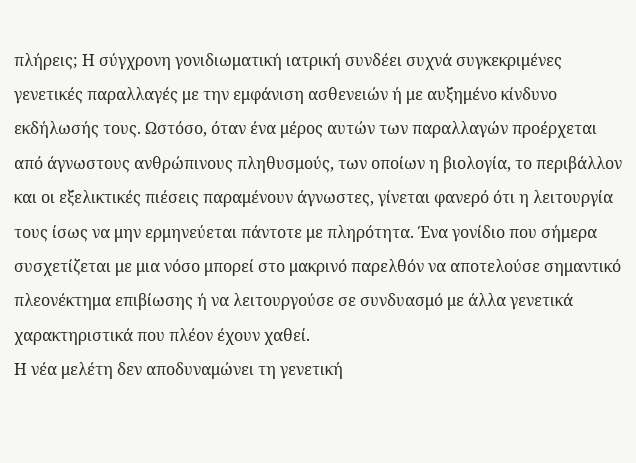πλήρεις; Η σύγχρονη γονιδιωματική ιατρική συνδέει συχνά συγκεκριμένες γενετικές παραλλαγές με την εμφάνιση ασθενειών ή με αυξημένο κίνδυνο εκδήλωσής τους. Ωστόσο, όταν ένα μέρος αυτών των παραλλαγών προέρχεται από άγνωστους ανθρώπινους πληθυσμούς, των οποίων η βιολογία, το περιβάλλον και οι εξελικτικές πιέσεις παραμένουν άγνωστες, γίνεται φανερό ότι η λειτουργία τους ίσως να μην ερμηνεύεται πάντοτε με πληρότητα. Ένα γονίδιο που σήμερα συσχετίζεται με μια νόσο μπορεί στο μακρινό παρελθόν να αποτελούσε σημαντικό πλεονέκτημα επιβίωσης ή να λειτουργούσε σε συνδυασμό με άλλα γενετικά χαρακτηριστικά που πλέον έχουν χαθεί.
Η νέα μελέτη δεν αποδυναμώνει τη γενετική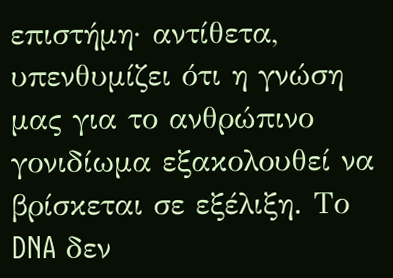επιστήμη· αντίθετα, υπενθυμίζει ότι η γνώση μας για το ανθρώπινο γονιδίωμα εξακολουθεί να βρίσκεται σε εξέλιξη. Το DNA δεν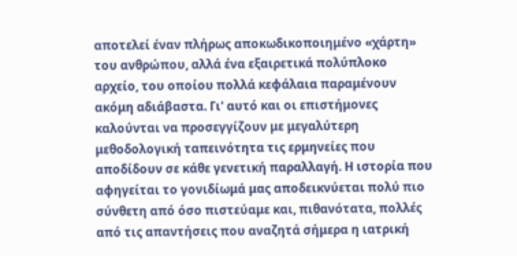αποτελεί έναν πλήρως αποκωδικοποιημένο «χάρτη» του ανθρώπου, αλλά ένα εξαιρετικά πολύπλοκο αρχείο, του οποίου πολλά κεφάλαια παραμένουν ακόμη αδιάβαστα. Γι' αυτό και οι επιστήμονες καλούνται να προσεγγίζουν με μεγαλύτερη μεθοδολογική ταπεινότητα τις ερμηνείες που αποδίδουν σε κάθε γενετική παραλλαγή. Η ιστορία που αφηγείται το γονιδίωμά μας αποδεικνύεται πολύ πιο σύνθετη από όσο πιστεύαμε και, πιθανότατα, πολλές από τις απαντήσεις που αναζητά σήμερα η ιατρική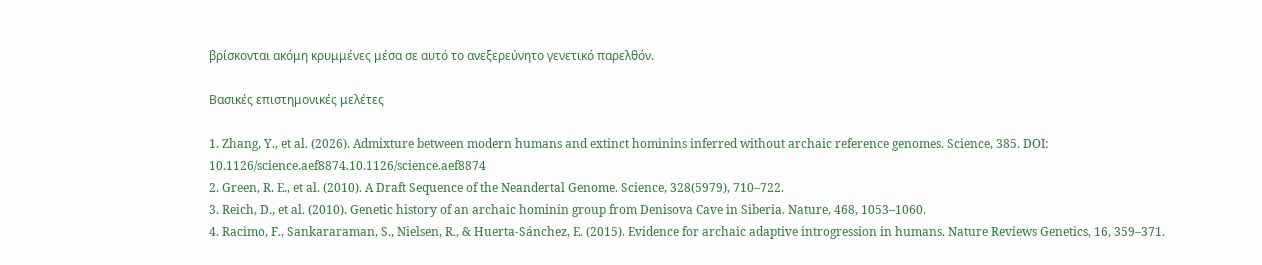βρίσκονται ακόμη κρυμμένες μέσα σε αυτό το ανεξερεύνητο γενετικό παρελθόν.

Βασικές επιστημονικές μελέτες

1. Zhang, Y., et al. (2026). Admixture between modern humans and extinct hominins inferred without archaic reference genomes. Science, 385. DOI: 10.1126/science.aef8874.10.1126/science.aef8874
2. Green, R. E., et al. (2010). A Draft Sequence of the Neandertal Genome. Science, 328(5979), 710–722.
3. Reich, D., et al. (2010). Genetic history of an archaic hominin group from Denisova Cave in Siberia. Nature, 468, 1053–1060.
4. Racimo, F., Sankararaman, S., Nielsen, R., & Huerta-Sánchez, E. (2015). Evidence for archaic adaptive introgression in humans. Nature Reviews Genetics, 16, 359–371.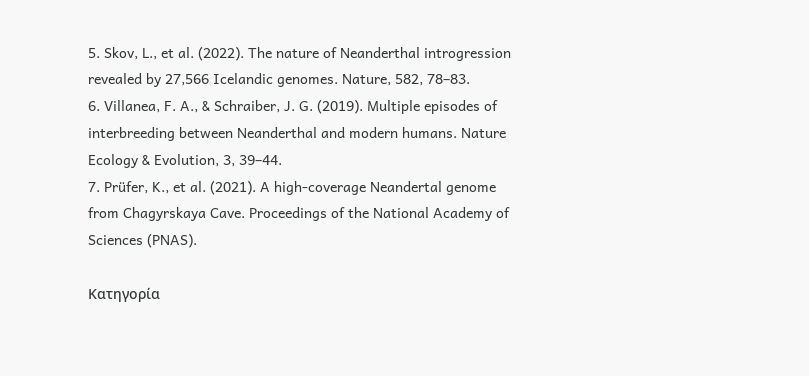5. Skov, L., et al. (2022). The nature of Neanderthal introgression revealed by 27,566 Icelandic genomes. Nature, 582, 78–83.
6. Villanea, F. A., & Schraiber, J. G. (2019). Multiple episodes of interbreeding between Neanderthal and modern humans. Nature Ecology & Evolution, 3, 39–44.
7. Prüfer, K., et al. (2021). A high-coverage Neandertal genome from Chagyrskaya Cave. Proceedings of the National Academy of Sciences (PNAS).

Κατηγορία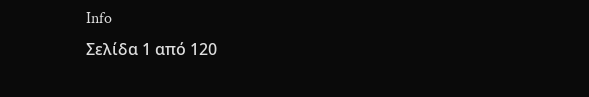Info
Σελίδα 1 από 120